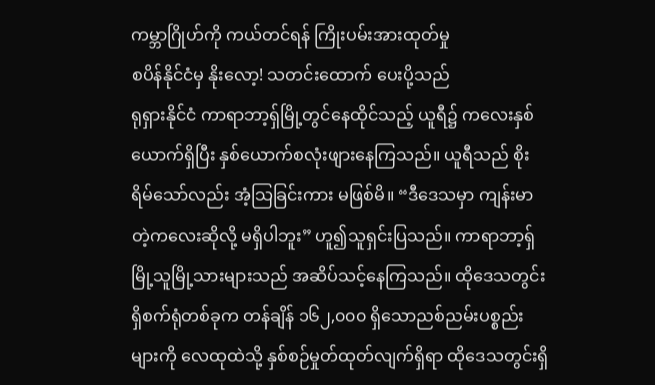ကမ္ဘာဂြိုဟ်ကို ကယ်တင်ရန် ကြိုးပမ်းအားထုတ်မှု
စပိန်နိုင်ငံမှ နိုးလော့! သတင်းထောက် ပေးပို့သည်
ရုရှားနိုင်ငံ ကာရာဘာ့ရှ်မြို့တွင်နေထိုင်သည့် ယူရီ၌ ကလေးနှစ်ယောက်ရှိပြီး နှစ်ယောက်စလုံးဖျားနေကြသည်။ ယူရီသည် စိုးရိမ်သော်လည်း အံ့သြခြင်းကား မဖြစ်မိ။ “ဒီဒေသမှာ ကျန်းမာတဲ့ကလေးဆိုလို့ မရှိပါဘူး” ဟူ၍သူရှင်းပြသည်။ ကာရာဘာ့ရှ်မြို့သူမြို့သားများသည် အဆိပ်သင့်နေကြသည်။ ထိုဒေသတွင်းရှိစက်ရုံတစ်ခုက တန်ချိန် ၁၆၂,၀၀၀ ရှိသောညစ်ညမ်းပစ္စည်းများကို လေထုထဲသို့ နှစ်စဉ်မှုတ်ထုတ်လျက်ရှိရာ ထိုဒေသတွင်းရှိ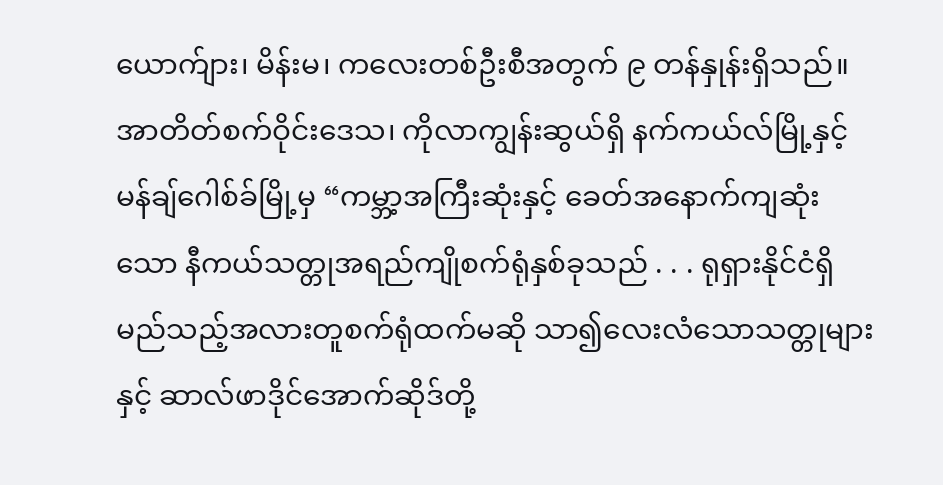ယောက်ျား၊ မိန်းမ၊ ကလေးတစ်ဦးစီအတွက် ၉ တန်နှုန်းရှိသည်။ အာတိတ်စက်ဝိုင်းဒေသ၊ ကိုလာကျွန်းဆွယ်ရှိ နက်ကယ်လ်မြို့နှင့်မန်ချ်ဂေါစ်ခ်မြို့မှ “ကမ္ဘာ့အကြီးဆုံးနှင့် ခေတ်အနောက်ကျဆုံးသော နီကယ်သတ္တုအရည်ကျိုစက်ရုံနှစ်ခုသည် . . . ရုရှားနိုင်ငံရှိ မည်သည့်အလားတူစက်ရုံထက်မဆို သာ၍လေးလံသောသတ္တုများနှင့် ဆာလ်ဖာဒိုင်အောက်ဆိုဒ်တို့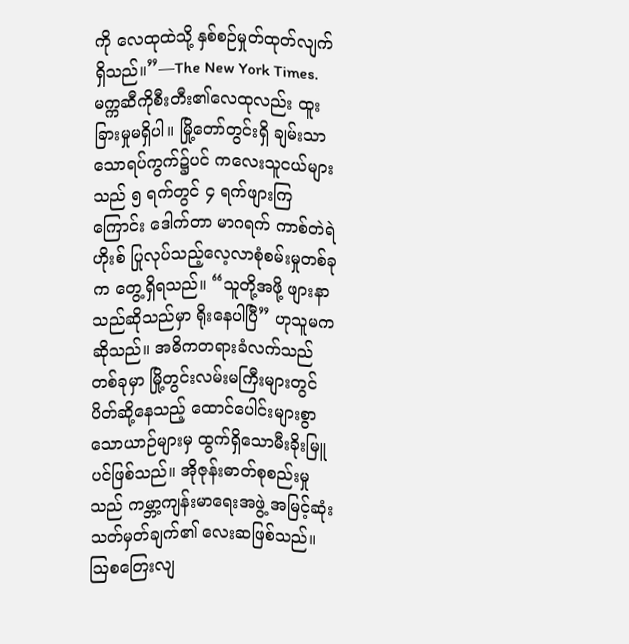ကို လေထုထဲသို့ နှစ်စဉ်မှုတ်ထုတ်လျက်ရှိသည်။”—The New York Times.
မက္ကဆီကိုစီးတီး၏လေထုလည်း ထူးခြားမှုမရှိပါ။ မြို့တော်တွင်းရှိ ချမ်းသာသောရပ်ကွက်၌ပင် ကလေးသူငယ်များသည် ၅ ရက်တွင် ၄ ရက်ဖျားကြကြောင်း ဒေါက်တာ မာဂရက် ကာစ်တဲရဲဟိုးစ် ပြုလုပ်သည့်လေ့လာစုံစမ်းမှုတစ်ခုက တွေ့ရှိရသည်။ “သူတို့အဖို့ ဖျားနာသည်ဆိုသည်မှာ ရိုးနေပါပြီ” ဟုသူမကဆိုသည်။ အဓိကတရားခံလက်သည်တစ်ခုမှာ မြို့တွင်းလမ်းမကြီးများတွင်ပိတ်ဆို့နေသည့် ထောင်ပေါင်းများစွာသောယာဉ်များမှ ထွက်ရှိသောမီးခိုးမြူပင်ဖြစ်သည်။ အိုဇုန်းဓာတ်စုစည်းမှုသည် ကမ္ဘာ့ကျန်းမာရေးအဖွဲ့ အမြင့်ဆုံးသတ်မှတ်ချက်၏ လေးဆဖြစ်သည်။
ဩစတြေးလျ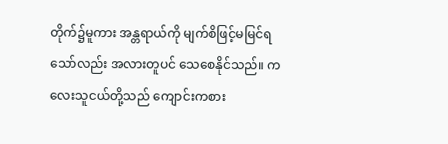တိုက်၌မူကား အန္တရာယ်ကို မျက်စိဖြင့်မမြင်ရသော်လည်း အလားတူပင် သေစေနိုင်သည်။ ကလေးသူငယ်တို့သည် ကျောင်းကစား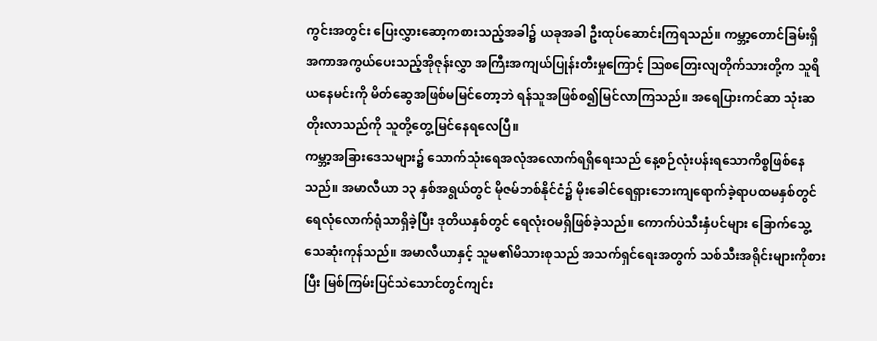ကွင်းအတွင်း ပြေးလွှားဆော့ကစားသည့်အခါ၌ ယခုအခါ ဦးထုပ်ဆောင်းကြရသည်။ ကမ္ဘာ့တောင်ခြမ်းရှိ အကာအကွယ်ပေးသည့်အိုဇုန်းလွှာ အကြီးအကျယ်ပြုန်းတီးမှုကြောင့် ဩစတြေးလျတိုက်သားတို့က သူရိယနေမင်းကို မိတ်ဆွေအဖြစ်မမြင်တော့ဘဲ ရန်သူအဖြစ်စ၍မြင်လာကြသည်။ အရေပြားကင်ဆာ သုံးဆတိုးလာသည်ကို သူတို့တွေ့မြင်နေရလေပြီ။
ကမ္ဘာ့အခြားဒေသများ၌ သောက်သုံးရေအလုံအလောက်ရရှိရေးသည် နေ့စဉ်လုံးပန်းရသောကိစ္စဖြစ်နေသည်။ အမာလီယာ ၁၃ နှစ်အရွယ်တွင် မိုဇမ်ဘစ်နိုင်ငံ၌ မိုးခေါင်ရေရှားဘေးကျရောက်ခဲ့ရာပထမနှစ်တွင် ရေလုံလောက်ရုံသာရှိခဲ့ပြီး ဒုတိယနှစ်တွင် ရေလုံးဝမရှိဖြစ်ခဲ့သည်။ ကောက်ပဲသီးနှံပင်များ ခြောက်သွေ့သေဆုံးကုန်သည်။ အမာလီယာနှင့် သူမ၏မိသားစုသည် အသက်ရှင်ရေးအတွက် သစ်သီးအရိုင်းများကိုစားပြီး မြစ်ကြမ်းပြင်သဲသောင်တွင်ကျင်း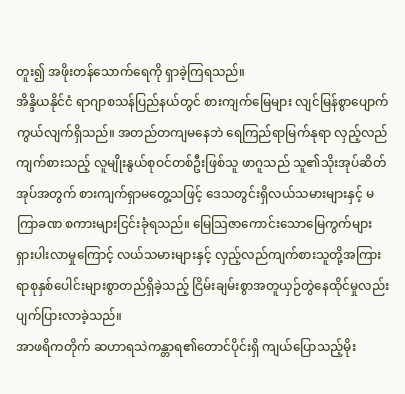တူး၍ အဖိုးတန်သောက်ရေကို ရှာခဲ့ကြရသည်။
အိန္ဒိယနိုင်ငံ ရာဂျာစသန်ပြည်နယ်တွင် စားကျက်မြေများ လျင်မြန်စွာပျောက်ကွယ်လျက်ရှိသည်။ အတည်တကျမနေဘဲ ရေကြည်ရာမြက်နုရာ လှည့်လည်ကျက်စားသည့် လူမျိုးနွယ်စုဝင်တစ်ဦးဖြစ်သူ ဖာဂူသည် သူ၏သိုးအုပ်ဆိတ်အုပ်အတွက် စားကျက်ရှာမတွေ့သဖြင့် ဒေသတွင်းရှိလယ်သမားများနှင့် မကြာခဏ စကားများငြင်းခုံရသည်။ မြေသြဇာကောင်းသောမြေကွက်များ ရှားပါးလာမှုကြောင့် လယ်သမားများနှင့် လှည့်လည်ကျက်စားသူတို့အကြား ရာစုနှစ်ပေါင်းများစွာတည်ရှိခဲ့သည့် ငြိမ်းချမ်းစွာအတူယှဉ်တွဲနေထိုင်မှုလည်း ပျက်ပြားလာခဲ့သည်။
အာဖရိကတိုက် ဆဟာရသဲကန္တာရ၏တောင်ပိုင်းရှိ ကျယ်ပြောသည့်မိုး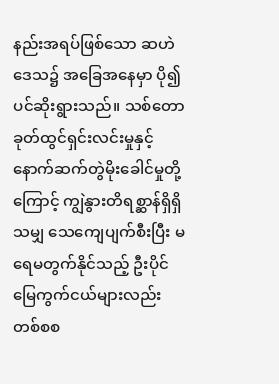နည်းအရပ်ဖြစ်သော ဆဟဲဒေသ၌ အခြေအနေမှာ ပို၍ပင်ဆိုးရွားသည်။ သစ်တောခုတ်ထွင်ရှင်းလင်းမှုနှင့် နောက်ဆက်တွဲမိုးခေါင်မှုတို့ကြောင့် ကျွဲနွားတိရစ္ဆာန်ရှိရှိသမျှ သေကျေပျက်စီးပြီး မရေမတွက်နိုင်သည့် ဦးပိုင်မြေကွက်ငယ်များလည်း တစ်စစ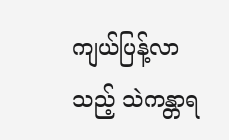ကျယ်ပြန့်လာသည့် သဲကန္တာရ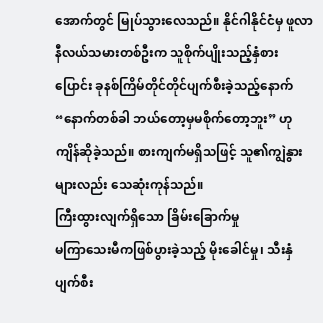အောက်တွင် မြုပ်သွားလေသည်။ နိုင်ဂါနိုင်ငံမှ ဖူလာနီလယ်သမားတစ်ဦးက သူစိုက်ပျိုးသည့်နှံစားပြောင်း ခုနစ်ကြိမ်တိုင်တိုင်ပျက်စီးခဲ့သည့်နောက် “နောက်တစ်ခါ ဘယ်တော့မှမစိုက်တော့ဘူး” ဟုကျိန်ဆိုခဲ့သည်။ စားကျက်မရှိသဖြင့် သူ၏ကျွဲနွားများလည်း သေဆုံးကုန်သည်။
ကြီးထွားလျက်ရှိသော ခြိမ်းခြောက်မှု
မကြာသေးမီကဖြစ်ပွားခဲ့သည့် မိုးခေါင်မှု၊ သီးနှံပျက်စီး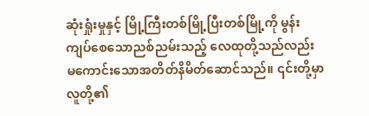ဆုံးရှုံးမှုနှင့် မြို့ကြီးတစ်မြို့ပြီးတစ်မြို့ကို မွန်းကျပ်စေသောညစ်ညမ်းသည့် လေထုတို့သည်လည်း မကောင်းသောအတိတ်နိမိတ်ဆောင်သည်။ ၎င်းတို့မှာ လူတို့၏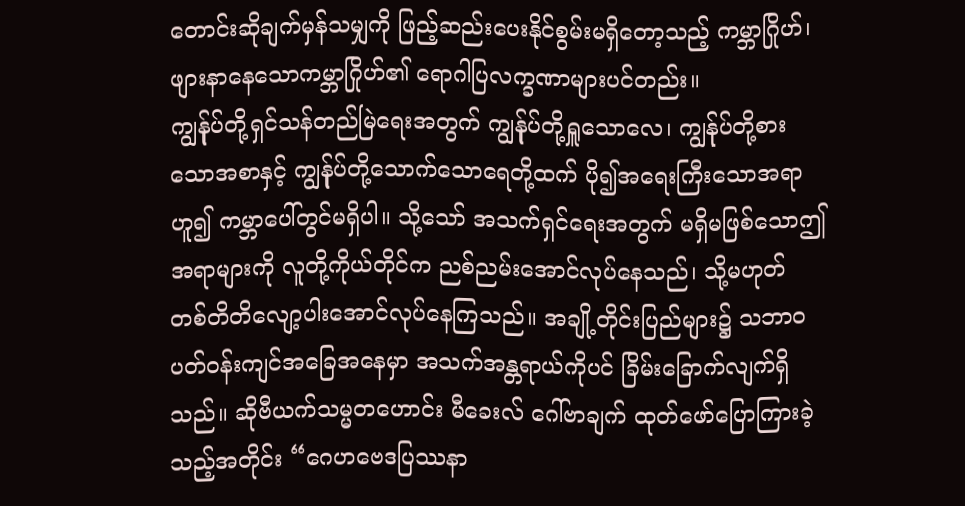တောင်းဆိုချက်မှန်သမျှကို ဖြည့်ဆည်းပေးနိုင်စွမ်းမရှိတော့သည့် ကမ္ဘာဂြိုဟ်၊ ဖျားနာနေသောကမ္ဘာဂြိုဟ်၏ ရောဂါပြလက္ခဏာများပင်တည်း။
ကျွန်ုပ်တို့ရှင်သန်တည်မြဲရေးအတွက် ကျွန်ုပ်တို့ရှူသောလေ၊ ကျွန်ုပ်တို့စားသောအစာနှင့် ကျွန်ုပ်တို့သောက်သောရေတို့ထက် ပို၍အရေးကြီးသောအရာဟူ၍ ကမ္ဘာပေါ်တွင်မရှိပါ။ သို့သော် အသက်ရှင်ရေးအတွက် မရှိမဖြစ်သောဤအရာများကို လူတို့ကိုယ်တိုင်က ညစ်ညမ်းအောင်လုပ်နေသည်၊ သို့မဟုတ် တစ်တိတိလျော့ပါးအောင်လုပ်နေကြသည်။ အချို့တိုင်းပြည်များ၌ သဘာဝပတ်ဝန်းကျင်အခြေအနေမှာ အသက်အန္တရာယ်ကိုပင် ခြိမ်းခြောက်လျက်ရှိသည်။ ဆိုဗီယက်သမ္မတဟောင်း မီခေးလ် ဂေါ်ဗာချက် ထုတ်ဖော်ပြောကြားခဲ့သည့်အတိုင်း “ဂေဟဗေဒပြဿနာ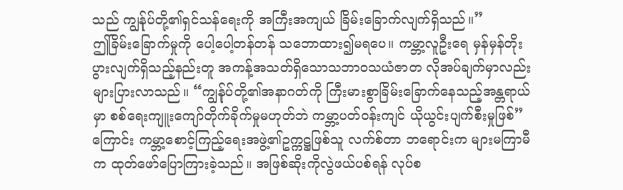သည် ကျွန်ုပ်တို့၏ရှင်သန်ရေးကို အကြီးအကျယ် ခြိမ်းခြောက်လျက်ရှိသည်။”
ဤခြိမ်းခြောက်မှုကို ပေါ့ပေါ့တန်တန် သဘောထား၍မရပေ။ ကမ္ဘာ့လူဦးရေ မှန်မှန်တိုးပွားလျက်ရှိသည့်နည်းတူ အကန့်အသတ်ရှိသောသဘာဝသယံဇာတ လိုအပ်ချက်မှာလည်း များပြားလာသည်။ “ကျွန်ုပ်တို့၏အနာဂတ်ကို ကြီးမားစွာခြိမ်းခြောက်နေသည့်အန္တရာယ်မှာ စစ်ရေးကျူးကျော်တိုက်ခိုက်မှုမဟုတ်ဘဲ ကမ္ဘာ့ပတ်ဝန်းကျင် ယိုယွင်းပျက်စီးမှုဖြစ်” ကြောင်း ကမ္ဘာ့စောင့်ကြည့်ရေးအဖွဲ့၏ဥက္ကဋ္ဌဖြစ်သူ လက်စ်တာ ဘရောင်းက များမကြာမီက ထုတ်ဖော်ပြောကြားခဲ့သည်။ အဖြစ်ဆိုးကိုလွဲဖယ်ပစ်ရန် လုပ်စ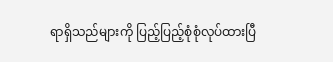ရာရှိသည်များကို ပြည့်ပြည့်စုံစုံလုပ်ထားပြီ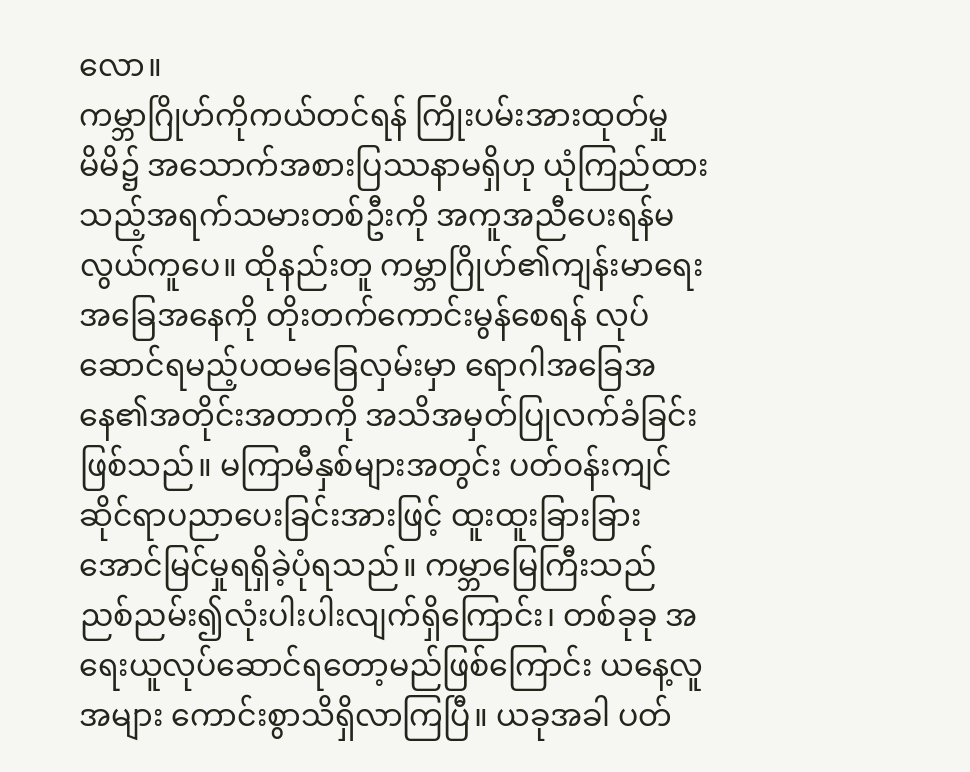လော။
ကမ္ဘာဂြိုဟ်ကိုကယ်တင်ရန် ကြိုးပမ်းအားထုတ်မှု
မိမိ၌ အသောက်အစားပြဿနာမရှိဟု ယုံကြည်ထားသည့်အရက်သမားတစ်ဦးကို အကူအညီပေးရန်မလွယ်ကူပေ။ ထိုနည်းတူ ကမ္ဘာဂြိုဟ်၏ကျန်းမာရေးအခြေအနေကို တိုးတက်ကောင်းမွန်စေရန် လုပ်ဆောင်ရမည့်ပထမခြေလှမ်းမှာ ရောဂါအခြေအနေ၏အတိုင်းအတာကို အသိအမှတ်ပြုလက်ခံခြင်းဖြစ်သည်။ မကြာမီနှစ်များအတွင်း ပတ်ဝန်းကျင်ဆိုင်ရာပညာပေးခြင်းအားဖြင့် ထူးထူးခြားခြား အောင်မြင်မှုရရှိခဲ့ပုံရသည်။ ကမ္ဘာမြေကြီးသည် ညစ်ညမ်း၍လုံးပါးပါးလျက်ရှိကြောင်း၊ တစ်ခုခု အရေးယူလုပ်ဆောင်ရတော့မည်ဖြစ်ကြောင်း ယနေ့လူအများ ကောင်းစွာသိရှိလာကြပြီ။ ယခုအခါ ပတ်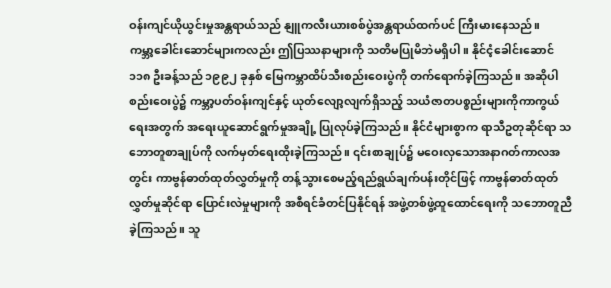ဝန်းကျင်ယိုယွင်းမှုအန္တရာယ်သည် နျူကလီးယားစစ်ပွဲအန္တရာယ်ထက်ပင် ကြီးမားနေသည်။
ကမ္ဘာ့ခေါင်းဆောင်များကလည်း ဤပြဿနာများကို သတိမပြုမိဘဲမရှိပါ။ နိုင်ငံ့ခေါင်းဆောင် ၁၁၈ ဦးခန့်သည် ၁၉၉၂ ခုနှစ် မြေကမ္ဘာထိပ်သီးစည်းဝေးပွဲကို တက်ရောက်ခဲ့ကြသည်။ အဆိုပါစည်းဝေးပွဲ၌ ကမ္ဘာ့ပတ်ဝန်းကျင်နှင့် ယုတ်လျော့လျက်ရှိသည့် သယံဇာတပစ္စည်းများကိုကာကွယ်ရေးအတွက် အရေးယူဆောင်ရွက်မှုအချို့ ပြုလုပ်ခဲ့ကြသည်။ နိုင်ငံများစွာက ရာသီဥတုဆိုင်ရာ သဘောတူစာချုပ်ကို လက်မှတ်ရေးထိုးခဲ့ကြသည်။ ၎င်းစာချုပ်၌ မဝေးလှသောအနာဂတ်ကာလအတွင်း ကာဗွန်ဓာတ်ထုတ်လွှတ်မှုကို တန့်သွားစေမည့်ရည်ရွယ်ချက်ပန်းတိုင်ဖြင့် ကာဗွန်ဓာတ်ထုတ်လွှတ်မှုဆိုင်ရာ ပြောင်းလဲမှုများကို အစီရင်ခံတင်ပြနိုင်ရန် အဖွဲ့တစ်ဖွဲ့ထူထောင်ရေးကို သဘောတူညီခဲ့ကြသည်။ သူ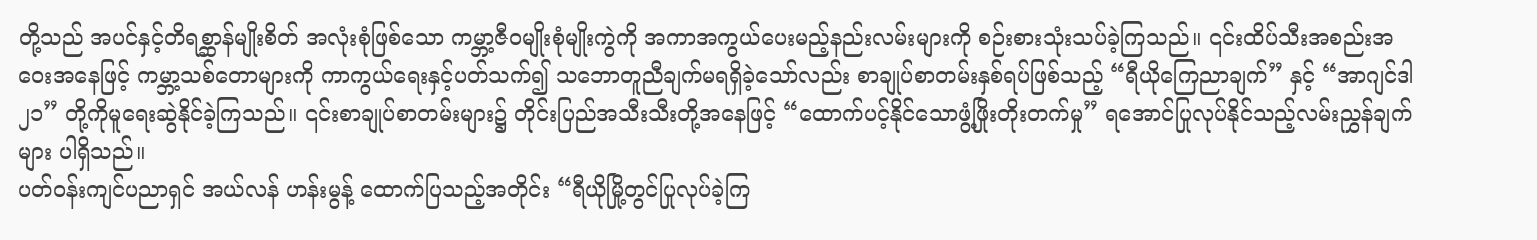တို့သည် အပင်နှင့်တိရစ္ဆာန်မျိုးစိတ် အလုံးစုံဖြစ်သော ကမ္ဘာ့ဇီဝမျိုးစုံမျိုးကွဲကို အကာအကွယ်ပေးမည့်နည်းလမ်းများကို စဉ်းစားသုံးသပ်ခဲ့ကြသည်။ ၎င်းထိပ်သီးအစည်းအဝေးအနေဖြင့် ကမ္ဘာ့သစ်တောများကို ကာကွယ်ရေးနှင့်ပတ်သက်၍ သဘောတူညီချက်မရရှိခဲ့သော်လည်း စာချုပ်စာတမ်းနှစ်ရပ်ဖြစ်သည့် “ရီယိုကြေညာချက်” နှင့် “အာဂျင်ဒါ ၂၁” တို့ကိုမူရေးဆွဲနိုင်ခဲ့ကြသည်။ ၎င်းစာချုပ်စာတမ်းများ၌ တိုင်းပြည်အသီးသီးတို့အနေဖြင့် “ထောက်ပင့်နိုင်သောဖွံ့ဖြိုးတိုးတက်မှု” ရအောင်ပြုလုပ်နိုင်သည့်လမ်းညွှန်ချက်များ ပါရှိသည်။
ပတ်ဝန်းကျင်ပညာရှင် အယ်လန် ဟန်းမွန့် ထောက်ပြသည့်အတိုင်း “ရီယိုမြို့တွင်ပြုလုပ်ခဲ့ကြ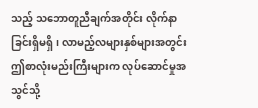သည့် သဘောတူညီချက်အတိုင်း လိုက်နာခြင်းရှိမရှိ၊ လာမည့်လများနှစ်များအတွင်း ဤစာလုံးမည်းကြီးများက လုပ်ဆောင်မှုအသွင်သို့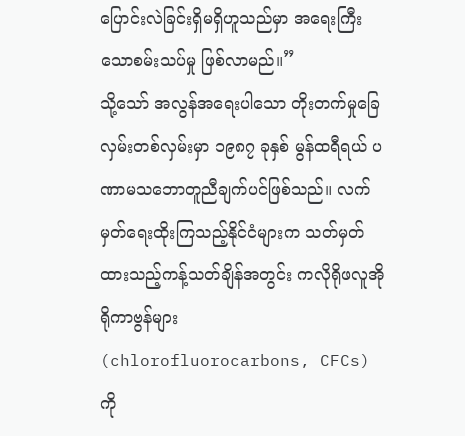ပြောင်းလဲခြင်းရှိမရှိဟူသည်မှာ အရေးကြီးသောစမ်းသပ်မှု ဖြစ်လာမည်။”
သို့သော် အလွန်အရေးပါသော တိုးတက်မှုခြေလှမ်းတစ်လှမ်းမှာ ၁၉၈၇ ခုနှစ် မွန်ထရီရယ် ပဏာမသဘောတူညီချက်ပင်ဖြစ်သည်။ လက်မှတ်ရေးထိုးကြသည့်နိုင်ငံများက သတ်မှတ်ထားသည့်ကန့်သတ်ချိန်အတွင်း ကလိုရိုဖလူအိုရိုကာဗွန်များ (chlorofluorocarbons, CFCs) ကို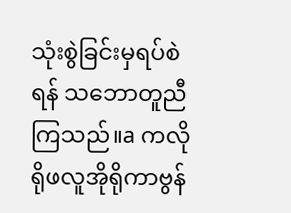သုံးစွဲခြင်းမှရပ်စဲရန် သဘောတူညီကြသည်။a ကလိုရိုဖလူအိုရိုကာဗွန်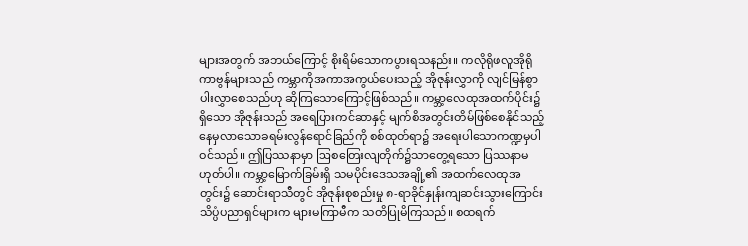များအတွက် အဘယ်ကြောင့် စိုးရိမ်သောကပွားရသနည်း။ ကလိုရိုဖလူအိုရိုကာဗွန်များသည် ကမ္ဘာကိုအကာအကွယ်ပေးသည့် အိုဇုန်းလွှာကို လျင်မြန်စွာပါးလွှာစေသည်ဟု ဆိုကြသောကြောင့်ဖြစ်သည်။ ကမ္ဘာ့လေထုအထက်ပိုင်း၌ရှိသော အိုဇုန်းသည် အရေပြားကင်ဆာနှင့် မျက်စိအတွင်းတိမ်ဖြစ်စေနိုင်သည့် နေမှလာသောခရမ်းလွန်ရောင်ခြည်ကို စစ်ထုတ်ရာ၌ အရေးပါသောကဏ္ဍမှပါဝင်သည်။ ဤပြဿနာမှာ ဩစတြေးလျတိုက်၌သာတွေ့ရသော ပြဿနာမဟုတ်ပါ။ ကမ္ဘာ့မြောက်ခြမ်းရှိ သမပိုင်းဒေသအချို့၏ အထက်လေထုအတွင်း၌ ဆောင်းရာသီတွင် အိုဇုန်းစုစည်းမှု ၈-ရာခိုင်နှုန်းကျဆင်းသွားကြောင်း သိပ္ပံပညာရှင်များက များမကြာမီက သတိပြုမိကြသည်။ စထရက်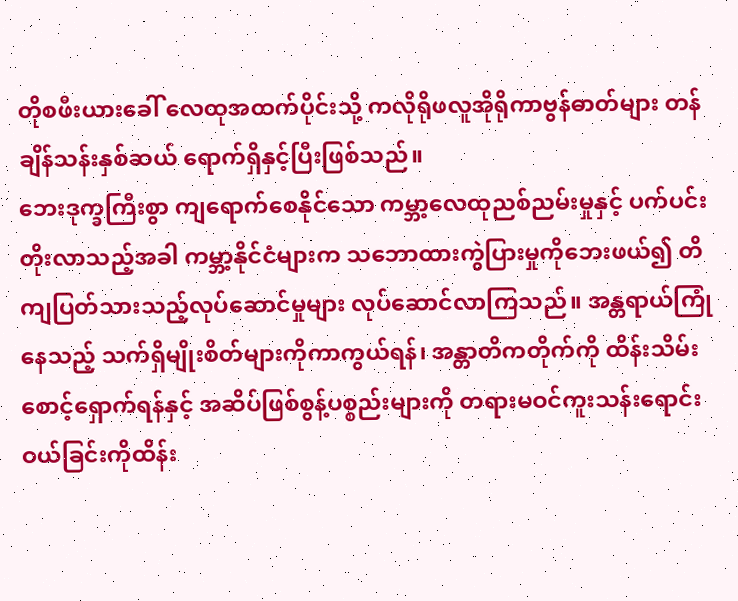တိုစဖီးယားခေါ် လေထုအထက်ပိုင်းသို့ ကလိုရိုဖလူအိုရိုကာဗွန်ဓာတ်များ တန်ချိန်သန်းနှစ်ဆယ် ရောက်ရှိနှင့်ပြီးဖြစ်သည်။
ဘေးဒုက္ခကြီးစွာ ကျရောက်စေနိုင်သော ကမ္ဘာ့လေထုညစ်ညမ်းမှုနှင့် ပက်ပင်းတိုးလာသည့်အခါ ကမ္ဘာ့နိုင်ငံများက သဘောထားကွဲပြားမှုကိုဘေးဖယ်၍ တိကျပြတ်သားသည့်လုပ်ဆောင်မှုများ လုပ်ဆောင်လာကြသည်။ အန္တရာယ်ကြုံနေသည့် သက်ရှိမျိုးစိတ်များကိုကာကွယ်ရန်၊ အန္တာတိကတိုက်ကို ထိန်းသိမ်းစောင့်ရှောက်ရန်နှင့် အဆိပ်ဖြစ်စွန့်ပစ္စည်းများကို တရားမဝင်ကူးသန်းရောင်းဝယ်ခြင်းကိုထိန်း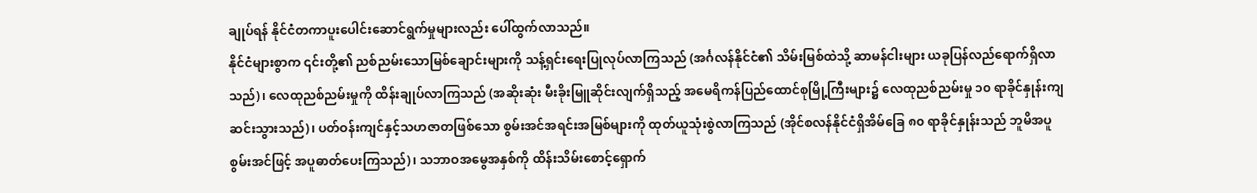ချုပ်ရန် နိုင်ငံတကာပူးပေါင်းဆောင်ရွက်မှုများလည်း ပေါ်ထွက်လာသည်။
နိုင်ငံများစွာက ၎င်းတို့၏ ညစ်ညမ်းသောမြစ်ချောင်းများကို သန့်ရှင်းရေးပြုလုပ်လာကြသည် (အင်္ဂလန်နိုင်ငံ၏ သိမ်းမြစ်ထဲသို့ ဆာမန်ငါးများ ယခုပြန်လည်ရောက်ရှိလာသည်)၊ လေထုညစ်ညမ်းမှုကို ထိန်းချုပ်လာကြသည် (အဆိုးဆုံး မီးခိုးမြူဆိုင်းလျက်ရှိသည့် အမေရိကန်ပြည်ထောင်စုမြို့ကြီးများ၌ လေထုညစ်ညမ်းမှု ၁၀ ရာခိုင်နှုန်းကျဆင်းသွားသည်)၊ ပတ်ဝန်းကျင်နှင့်သဟဇာတဖြစ်သော စွမ်းအင်အရင်းအမြစ်များကို ထုတ်ယူသုံးစွဲလာကြသည် (အိုင်စလန်နိုင်ငံရှိအိမ်ခြေ ၈၀ ရာခိုင်နှုန်းသည် ဘူမိအပူစွမ်းအင်ဖြင့် အပူဓာတ်ပေးကြသည်)၊ သဘာဝအမွေအနှစ်ကို ထိန်းသိမ်းစောင့်ရှောက်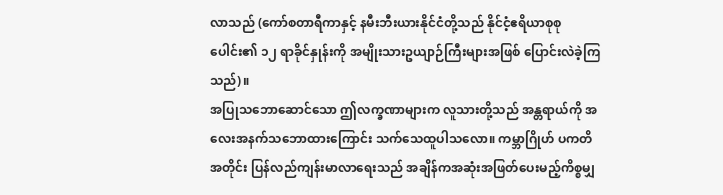လာသည် (ကော်စတာရီကာနှင့် နမီးဘီးယားနိုင်ငံတို့သည် နိုင်ငံ့ဧရိယာစုစုပေါင်း၏ ၁၂ ရာခိုင်နှုန်းကို အမျိုးသားဥယျာဉ်ကြီးများအဖြစ် ပြောင်းလဲခဲ့ကြသည်)။
အပြုသဘောဆောင်သော ဤလက္ခဏာများက လူသားတို့သည် အန္တရာယ်ကို အလေးအနက်သဘောထားကြောင်း သက်သေထူပါသလော။ ကမ္ဘာဂြိုဟ် ပကတိအတိုင်း ပြန်လည်ကျန်းမာလာရေးသည် အချိန်ကအဆုံးအဖြတ်ပေးမည့်ကိစ္စမျှ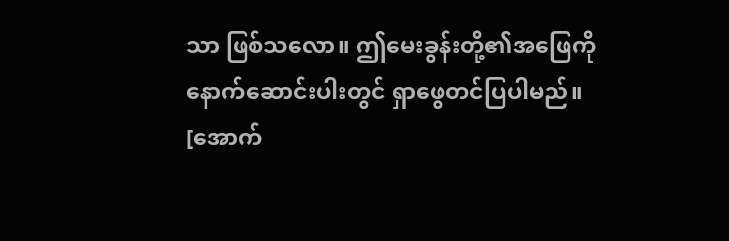သာ ဖြစ်သလော။ ဤမေးခွန်းတို့၏အဖြေကို နောက်ဆောင်းပါးတွင် ရှာဖွေတင်ပြပါမည်။
[အောက်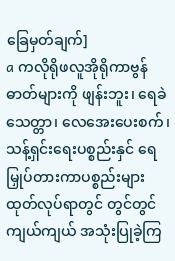ခြေမှတ်ချက်]
a ကလိုရိုဖလူအိုရိုကာဗွန်ဓာတ်များကို ဖျန်းဘူး၊ ရေခဲသေတ္တာ၊ လေအေးပေးစက်၊ သန့်ရှင်းရေးပစ္စည်းနှင် ရေမြှုပ်တားကာပစ္စည်းများထုတ်လုပ်ရာတွင် တွင်တွင်ကျယ်ကျယ် အသုံးပြုခဲ့ကြ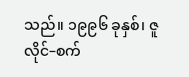သည်။ ၁၉၉၆ ခုနှစ်၊ ဇူလိုင်–စက်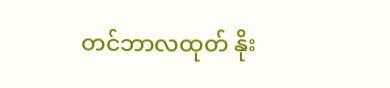တင်ဘာလထုတ် နိုး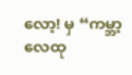လော့! မှ “ကမ္ဘာ့လေထု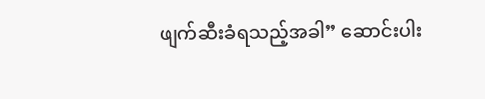ဖျက်ဆီးခံရသည့်အခါ” ဆောင်းပါး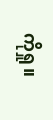ကိုရှု။